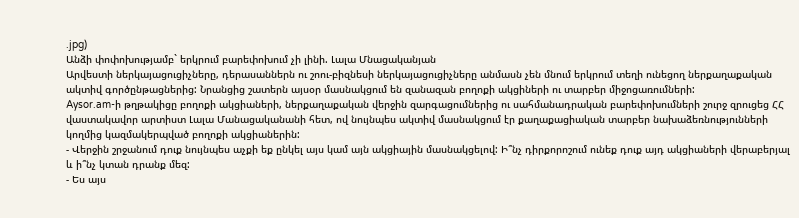.jpg)
Անձի փոփոխությամբ` երկրում բարեփոխում չի լինի. Լալա Մնացականյան
Արվեստի ներկայացուցիչները, դերասաններն ու շոու-բիզնեսի ներկայացուցիչները անմասն չեն մնում երկրում տեղի ունեցող ներքաղաքական ակտիվ գործընթացներից: Նրանցից շատերն այսօր մասնակցում են զանազան բողոքի ակցիների ու տարբեր միջոցառումների:
Aysor.am-ի թղթակիցը բողոքի ակցիաների, ներքաղաքական վերջին զարգացումներից ու սահմանադրական բարեփոխումների շուրջ զրուցեց ՀՀ վաստակավոր արտիստ Լալա Մանացականանի հետ, ով նույնպես ակտիվ մասնակցում էր քաղաքացիական տարբեր նախաձեռնությունների կողմից կազմակերպված բողոքի ակցիաներին:
- Վերջին շրջանում դուք նույնպես աչքի եք ընկել այս կամ այն ակցիային մասնակցելով: Ի՞նչ դիրքորոշում ունեք դուք այդ ակցիաների վերաբերյալ և ի՞նչ կտան դրանք մեզ:
- Ես այս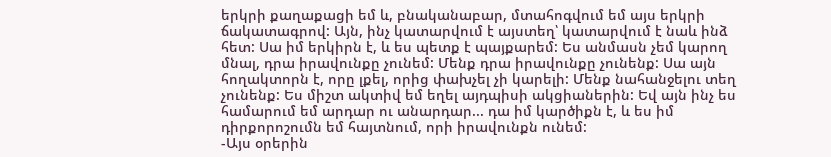երկրի քաղաքացի եմ և, բնականաբար, մտահոգվում եմ այս երկրի ճակատագրով: Այն, ինչ կատարվում է այստեղ՝ կատարվում է նաև ինձ հետ: Սա իմ երկիրն է, և ես պետք է պայքարեմ: Ես անմասն չեմ կարող մնալ, դրա իրավունքը չունեմ: Մենք դրա իրավունքը չունենք: Սա այն հողակտորն է, որը լքել, որից փախչել չի կարելի: Մենք նահանջելու տեղ չունենք: Ես միշտ ակտիվ եմ եղել այդպիսի ակցիաներին: Եվ այն ինչ ես համարում եմ արդար ու անարդար... դա իմ կարծիքն է, և ես իմ դիրքորոշումն եմ հայտնում, որի իրավունքն ունեմ:
-Այս օրերին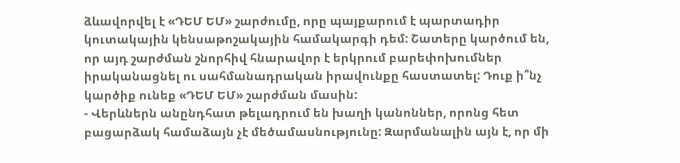ձևավորվել է «ԴԵՄ ԵՄ» շարժումը, որը պայքարում է պարտադիր կուտակային կենսաթոշակային համակարգի դեմ: Շատերը կարծում են, որ այդ շարժման շնորհիվ հնարավոր է երկրում բարեփոխումներ իրականացնել ու սահմանադրական իրավունքը հաստատել: Դուք ի՞նչ կարծիք ունեք «ԴԵՄ ԵՄ» շարժման մասին:
- Վերևներն անընդհատ թելադրում են խաղի կանոններ, որոնց հետ բացարձակ համաձայն չէ մեծամասնությունը: Զարմանալին այն է, որ մի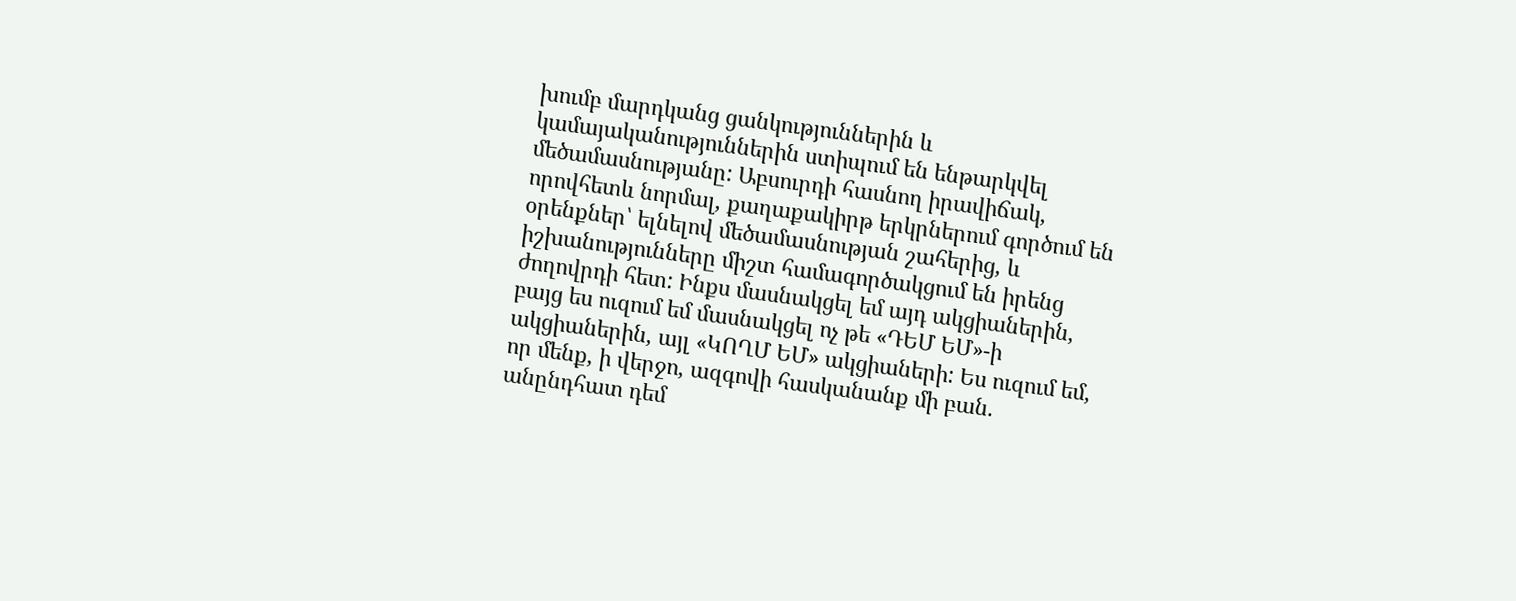խումբ մարդկանց ցանկություններին և կամայականություններին ստիպում են ենթարկվել մեծամասնությանը: Աբսուրդի հասնող իրավիճակ, որովհետև նորմալ, քաղաքակիրթ երկրներում գործում են օրենքներ՝ ելնելով մեծամասնության շահերից, և իշխանությունները միշտ համագործակցում են իրենց ժողովրդի հետ: Ինքս մասնակցել եմ այդ ակցիաներին, բայց ես ուզում եմ մասնակցել ոչ թե «ԴԵՄ ԵՄ»-ի ակցիաներին, այլ «ԿՈՂՄ ԵՄ» ակցիաների: Ես ուզում եմ, որ մենք, ի վերջո, ազգովի հասկանանք մի բան. անընդհատ դեմ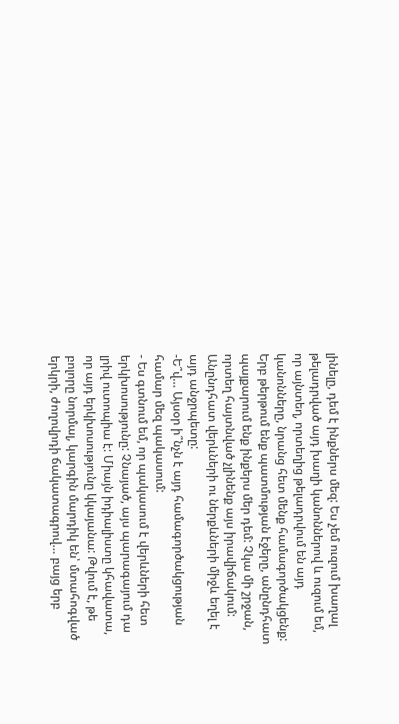լինելը, դեմ է ինքներս մեզ: Ես չեմ ուզում խաղալ թելադրված այդ խաղի կանոններով և ուզում եմ, որ այնտեղ, որտեղից թելադրվում են այդ կանոնները, նրանց հետ մենք համագործակցենք: Երբ թերթում ենք պատմության էջերը, անընդհատ պայքարում ենք ինքերս մեր դեմ: Չկա մի շրջան, որտեղ հայտնված չլինենք այս իրավիճակում: Անընդհատ վերևների ու ներքևների միջև եղել է այդ անջրպետը:
-Ե՞վ… Այսօր ի՞նչն է այդ համագործակցության համար մեզ պակասում:
- Ես գտնում եմ, որ պակասում է վերևների հետ երկխոսությունը: Չնայած, այս պարագայում դա լրիվ ուտոպիա է: Միայն իդիալիստը կհավատա, որ այդ երկխոսությունը կկայանա: Թվում է, թե բոլորը նորմալ, կարգին մարդիկ են՝ մտահոգված երկրի, ժողովրդի ճակատագրով… բայց երբ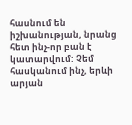հասնում են իշխանության, նրանց հետ ինչ-որ բան է կատարվում: Չեմ հասկանում ինչ, երևի արյան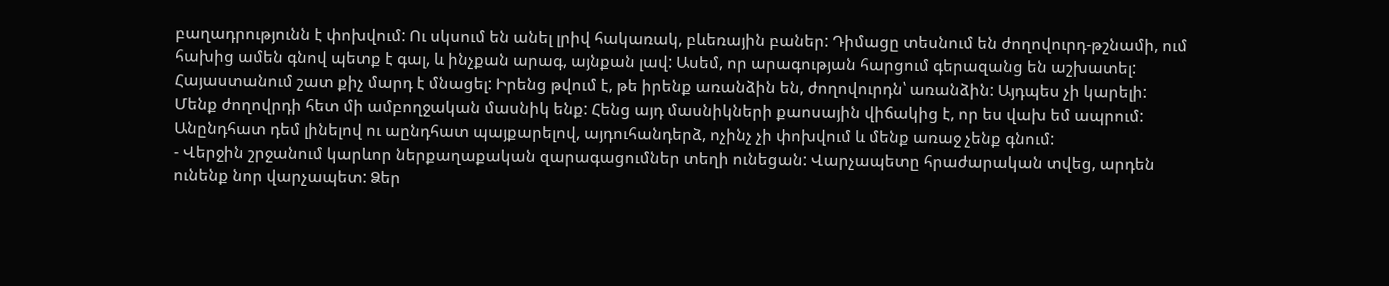բաղադրությունն է փոխվում: Ու սկսում են անել լրիվ հակառակ, բևեռային բաներ: Դիմացը տեսնում են ժողովուրդ-թշնամի, ում հախից ամեն գնով պետք է գալ, և ինչքան արագ, այնքան լավ: Ասեմ, որ արագության հարցում գերազանց են աշխատել: Հայաստանում շատ քիչ մարդ է մնացել: Իրենց թվում է, թե իրենք առանձին են, ժողովուրդն՝ առանձին: Այդպես չի կարելի: Մենք ժողովրդի հետ մի ամբողջական մասնիկ ենք: Հենց այդ մասնիկների քաոսային վիճակից է, որ ես վախ եմ ապրում: Անընդհատ դեմ լինելով ու աընդհատ պայքարելով, այդուհանդերձ, ոչինչ չի փոխվում և մենք առաջ չենք գնում:
- Վերջին շրջանում կարևոր ներքաղաքական զարագացումներ տեղի ունեցան: Վարչապետը հրաժարական տվեց, արդեն ունենք նոր վարչապետ: Ձեր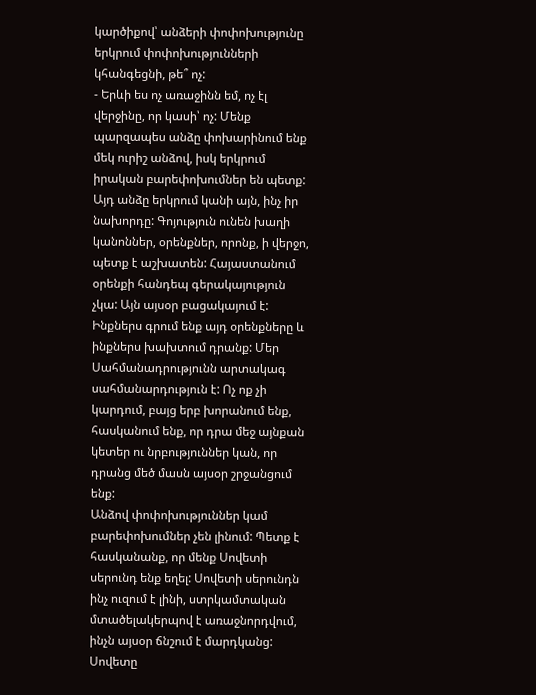կարծիքով՝ անձերի փոփոխությունը երկրում փոփոխությունների կհանգեցնի, թե՞ ոչ:
- Երևի ես ոչ առաջինն եմ, ոչ էլ վերջինը, որ կասի՝ ոչ: Մենք պարզապես անձը փոխարինում ենք մեկ ուրիշ անձով, իսկ երկրում իրական բարեփոխումներ են պետք: Այդ անձը երկրում կանի այն, ինչ իր նախորդը: Գոյություն ունեն խաղի կանոններ, օրենքներ, որոնք, ի վերջո, պետք է աշխատեն: Հայաստանում օրենքի հանդեպ գերակայություն չկա: Այն այսօր բացակայում է: Ինքներս գրում ենք այդ օրենքները և ինքներս խախտում դրանք: Մեր Սահմանադրությունն արտակագ սահմանարդություն է: Ոչ ոք չի կարդում, բայց երբ խորանում ենք, հասկանում ենք, որ դրա մեջ այնքան կետեր ու նրբություններ կան, որ դրանց մեծ մասն այսօր շրջանցում ենք:
Անձով փոփոխություններ կամ բարեփոխումներ չեն լինում: Պետք է հասկանանք, որ մենք Սովետի սերունդ ենք եղել: Սովետի սերունդն ինչ ուզում է լինի, ստրկամտական մտածելակերպով է առաջնորդվում, ինչն այսօր ճնշում է մարդկանց: Սովետը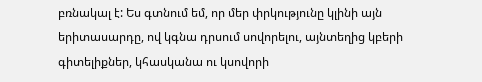բռնակալ է: Ես գտնում եմ, որ մեր փրկությունը կլինի այն երիտասարդը, ով կգնա դրսում սովորելու, այնտեղից կբերի գիտելիքներ, կհասկանա ու կսովորի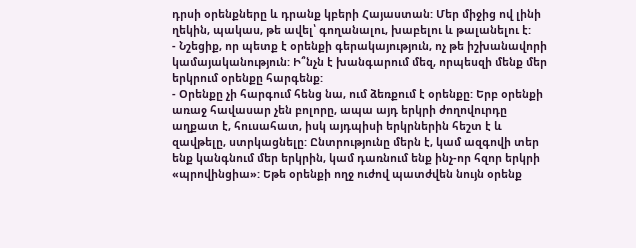դրսի օրենքները և դրանք կբերի Հայաստան: Մեր միջից ով լինի ղեկին, պակաս, թե ավել՝ գողանալու, խաբելու և թալանելու է:
- Նշեցիք, որ պետք է օրենքի գերակայություն, ոչ թե իշխանավորի կամայականություն: Ի՞նչն է խանգարում մեզ, որպեսզի մենք մեր երկրում օրենքը հարգենք:
- Օրենքը չի հարգում հենց նա, ում ձեռքում է օրենքը: Երբ օրենքի առաջ հավասար չեն բոլորը, ապա այդ երկրի ժողովուրդը աղքատ է, հուսահատ, իսկ այդպիսի երկրներին հեշտ է և զավթելը, ստրկացնելը: Ընտրությունը մերն է, կամ ազգովի տեր ենք կանգնում մեր երկրին, կամ դառնում ենք ինչ-որ հզոր երկրի «պրովինցիա»: Եթե օրենքի ողջ ուժով պատժվեն նույն օրենք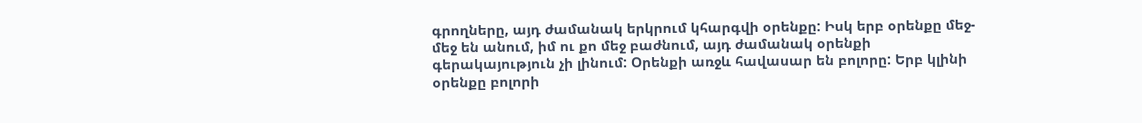գրողները, այդ ժամանակ երկրում կհարգվի օրենքը: Իսկ երբ օրենքը մեջ-մեջ են անում, իմ ու քո մեջ բաժնում, այդ ժամանակ օրենքի գերակայություն չի լինում: Օրենքի առջև հավասար են բոլորը: Երբ կլինի օրենքը բոլորի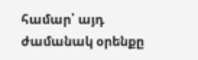համար՝ այդ ժամանակ օրենքը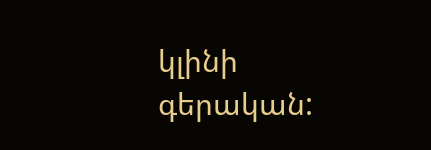կլինի գերական: